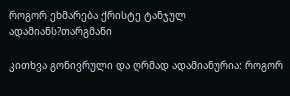როგორ ეხმარება ქრისტე ტანჯულ ადამიანს?თარგმანი

კითხვა გონივრული და ღრმად ადამიანურია: როგორ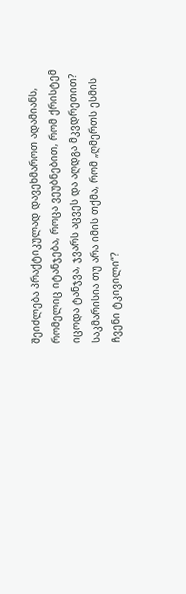შეიძლება პრაქტიკულად დავეხმაროთ ადამიანს, რომელიც იტანჯება, როცა ვეუბნებით, რომ ქრისტემ იცოდა ტანჯვა, ჯვარს აცვეს და აღდგა მკვდრეთით? საკმარისია თუ არა იმის თქმა, რომ „ღმერთს ესმის ჩვენი ტკივილი“?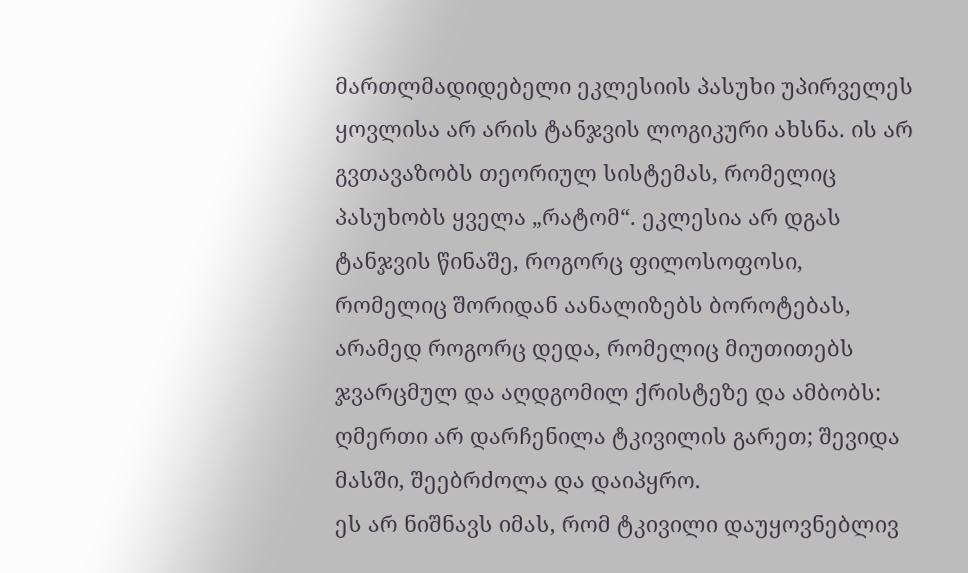მართლმადიდებელი ეკლესიის პასუხი უპირველეს ყოვლისა არ არის ტანჯვის ლოგიკური ახსნა. ის არ გვთავაზობს თეორიულ სისტემას, რომელიც პასუხობს ყველა „რატომ“. ეკლესია არ დგას ტანჯვის წინაშე, როგორც ფილოსოფოსი, რომელიც შორიდან აანალიზებს ბოროტებას, არამედ როგორც დედა, რომელიც მიუთითებს ჯვარცმულ და აღდგომილ ქრისტეზე და ამბობს: ღმერთი არ დარჩენილა ტკივილის გარეთ; შევიდა მასში, შეებრძოლა და დაიპყრო.
ეს არ ნიშნავს იმას, რომ ტკივილი დაუყოვნებლივ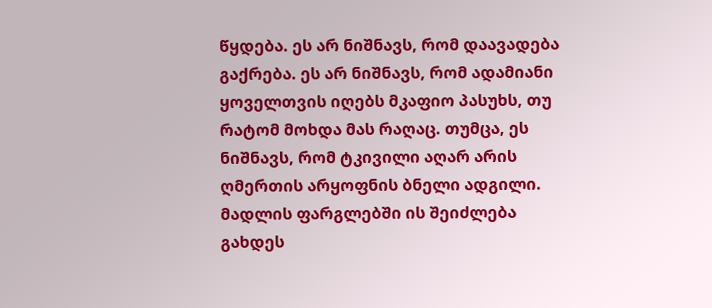წყდება. ეს არ ნიშნავს, რომ დაავადება გაქრება. ეს არ ნიშნავს, რომ ადამიანი ყოველთვის იღებს მკაფიო პასუხს, თუ რატომ მოხდა მას რაღაც. თუმცა, ეს ნიშნავს, რომ ტკივილი აღარ არის ღმერთის არყოფნის ბნელი ადგილი. მადლის ფარგლებში ის შეიძლება გახდეს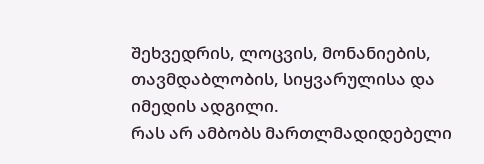შეხვედრის, ლოცვის, მონანიების, თავმდაბლობის, სიყვარულისა და იმედის ადგილი.
რას არ ამბობს მართლმადიდებელი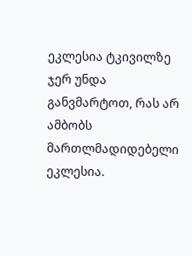ეკლესია ტკივილზე
ჯერ უნდა განვმარტოთ, რას არ ამბობს მართლმადიდებელი ეკლესია.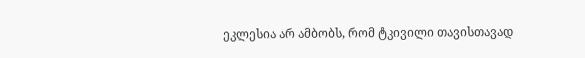ეკლესია არ ამბობს, რომ ტკივილი თავისთავად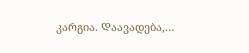კარგია. Დაავადება,…